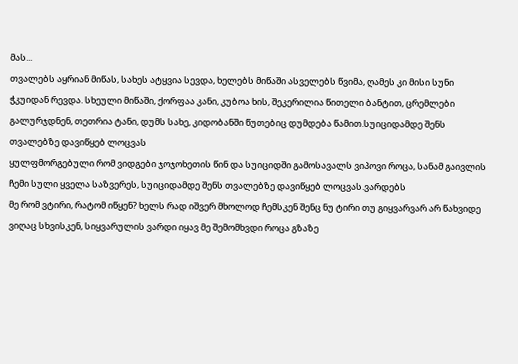მას...
თვალებს აყრიან მიწას, სახეს ატყვია სევდა, ხელებს მიწაში ასველებს წვიმა, ღამეს კი მისი სუნი ჭკუიდან რევდა. სხეული მიწაში, ქორფაა კანი, კუბოა ხის, შეკერილია წითელი ბანტით, ცრემლები გალურჯდნენ, თეთრია ტანი, დუმს სახე, კიდობანში წუთებიც დუმდება წამით.სუიციდამდე შენს თვალებზე დავიწყებ ლოცვას
ყულფმორგებული რომ ვიდგები ჯოჯოხეთის წინ და სუიციდში გამოსავალს ვიპოვი როცა, სანამ გაივლის ჩემი სული ყველა საზვერეს, სუიციდამდე შენს თვალებზე დავიწყებ ლოცვას.ვარდებს
მე რომ ვტირი, რატომ იწყენ? ხელს რად იშვერ მხოლოდ ჩემსკენ შენც ნუ ტირი თუ გიყვარვარ არ წახვიდე ვიღაც სხვისკენ, სიყვარულის ვარდი იყავ მე შემომხვდი როცა გზაზე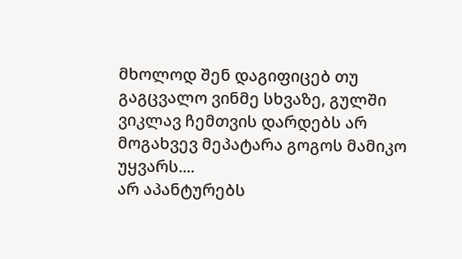მხოლოდ შენ დაგიფიცებ თუ გაგცვალო ვინმე სხვაზე, გულში ვიკლავ ჩემთვის დარდებს არ მოგახვევ მეპატარა გოგოს მამიკო უყვარს....
არ აპანტურებს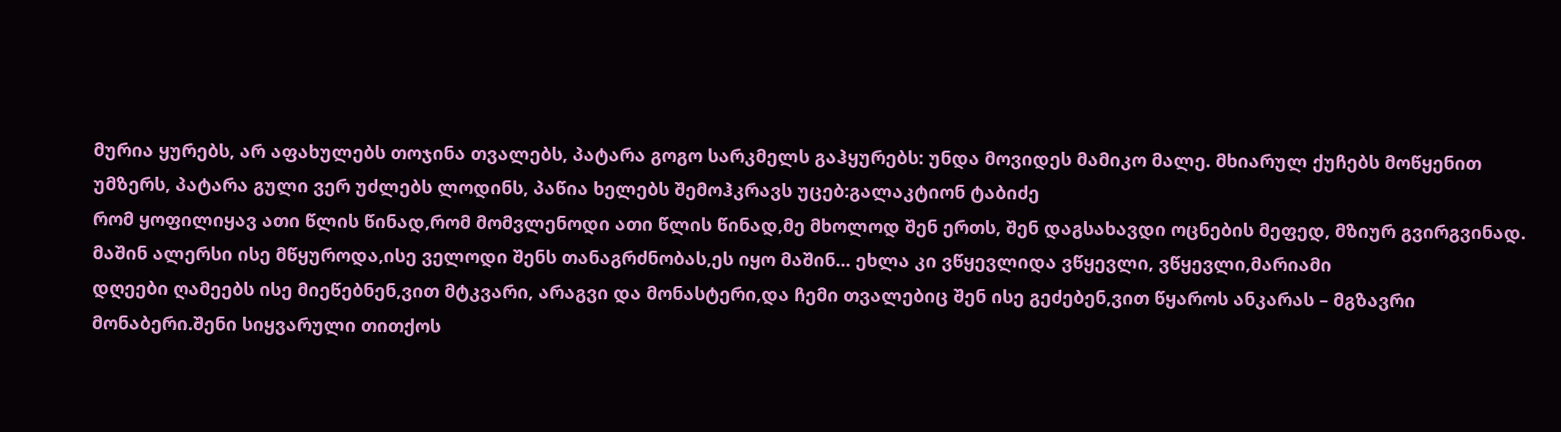მურია ყურებს, არ აფახულებს თოჯინა თვალებს, პატარა გოგო სარკმელს გაჰყურებს: უნდა მოვიდეს მამიკო მალე. მხიარულ ქუჩებს მოწყენით უმზერს, პატარა გული ვერ უძლებს ლოდინს, პაწია ხელებს შემოჰკრავს უცებ:გალაკტიონ ტაბიძე
რომ ყოფილიყავ ათი წლის წინად,რომ მომვლენოდი ათი წლის წინად,მე მხოლოდ შენ ერთს, შენ დაგსახავდი ოცნების მეფედ, მზიურ გვირგვინად. მაშინ ალერსი ისე მწყუროდა,ისე ველოდი შენს თანაგრძნობას,ეს იყო მაშინ... ეხლა კი ვწყევლიდა ვწყევლი, ვწყევლი,მარიამი
დღეები ღამეებს ისე მიეწებნენ,ვით მტკვარი, არაგვი და მონასტერი,და ჩემი თვალებიც შენ ისე გეძებენ,ვით წყაროს ანკარას – მგზავრი მონაბერი.შენი სიყვარული თითქოს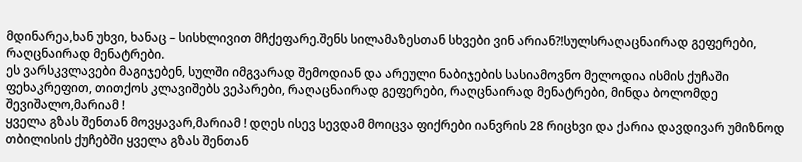მდინარეა,ხან უხვი, ხანაც – სისხლივით მჩქეფარე.შენს სილამაზესთან სხვები ვინ არიან?!სულსრაღაცნაირად გეფერები, რაღცნაირად მენატრები.
ეს ვარსკვლავები მაგიჯებენ, სულში იმგვარად შემოდიან და არეული ნაბიჯების სასიამოვნო მელოდია ისმის ქუჩაში ფეხაკრეფით, თითქოს კლავიშებს ვეპარები, რაღაცნაირად გეფერები, რაღცნაირად მენატრები, მინდა ბოლომდე შევიშალო,მარიამ !
ყველა გზას შენთან მოვყავარ,მარიამ ! დღეს ისევ სევდამ მოიცვა ფიქრები იანვრის 28 რიცხვი და ქარია დავდივარ უმიზნოდ თბილისის ქუჩებში ყველა გზას შენთან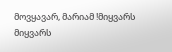მოვყავარ, მარიამ !მიყვარს
მიყვარს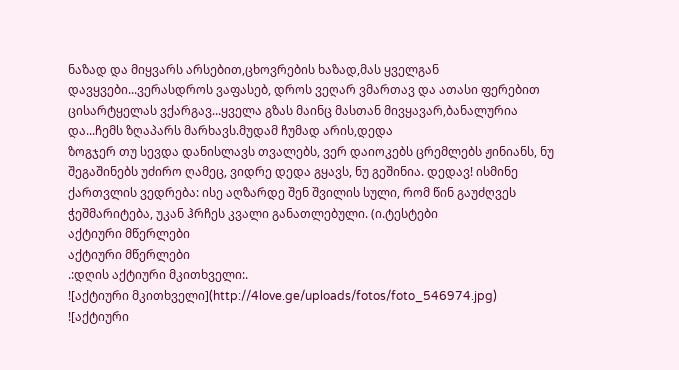ნაზად და მიყვარს არსებით,ცხოვრების ხაზად,მას ყველგან დავყვები...ვერასდროს ვაფასებ, დროს ვეღარ ვმართავ და ათასი ფერებით ცისარტყელას ვქარგავ...ყველა გზას მაინც მასთან მივყავარ,ბანალურია და...ჩემს ზღაპარს მარხავს.მუდამ ჩუმად არის,დედა
ზოგჯერ თუ სევდა დანისლავს თვალებს, ვერ დაიოკებს ცრემლებს ჟინიანს, ნუ შეგაშინებს უძირო ღამეც, ვიდრე დედა გყავს, ნუ გეშინია. დედავ! ისმინე ქართვლის ვედრება: ისე აღზარდე შენ შვილის სული, რომ წინ გაუძღვეს ჭეშმარიტება, უკან ჰრჩეს კვალი განათლებული. (ი.ტესტები
აქტიური მწერლები
აქტიური მწერლები
.:დღის აქტიური მკითხველი:.
![აქტიური მკითხველი](http://4love.ge/uploads/fotos/foto_546974.jpg)
![აქტიური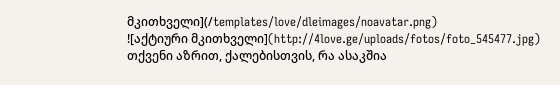მკითხველი](/templates/love/dleimages/noavatar.png)
![აქტიური მკითხველი](http://4love.ge/uploads/fotos/foto_545477.jpg)
თქვენი აზრით, ქალებისთვის, რა ასაკშია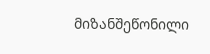მიზანშეწონილი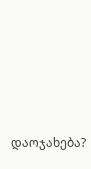დაოჯახება?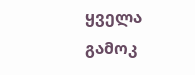ყველა გამოკ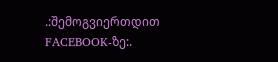.:შემოგვიერთდით FACEBOOK-ზე:.